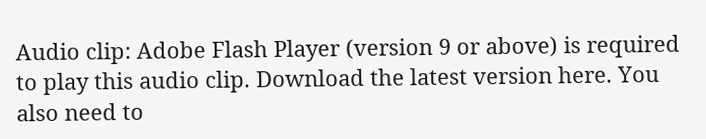Audio clip: Adobe Flash Player (version 9 or above) is required to play this audio clip. Download the latest version here. You also need to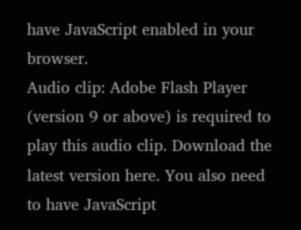have JavaScript enabled in your browser.
Audio clip: Adobe Flash Player (version 9 or above) is required to play this audio clip. Download the latest version here. You also need to have JavaScript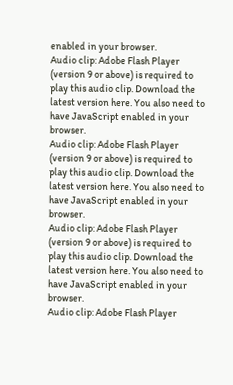enabled in your browser.
Audio clip: Adobe Flash Player (version 9 or above) is required to play this audio clip. Download the latest version here. You also need to have JavaScript enabled in your browser.
Audio clip: Adobe Flash Player (version 9 or above) is required to play this audio clip. Download the latest version here. You also need to have JavaScript enabled in your browser.
Audio clip: Adobe Flash Player (version 9 or above) is required to play this audio clip. Download the latest version here. You also need to have JavaScript enabled in your browser.
Audio clip: Adobe Flash Player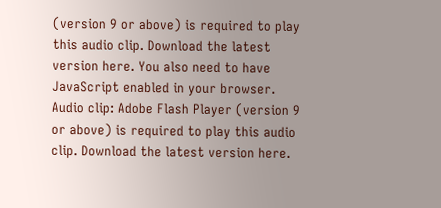(version 9 or above) is required to play this audio clip. Download the latest version here. You also need to have JavaScript enabled in your browser.
Audio clip: Adobe Flash Player (version 9 or above) is required to play this audio clip. Download the latest version here.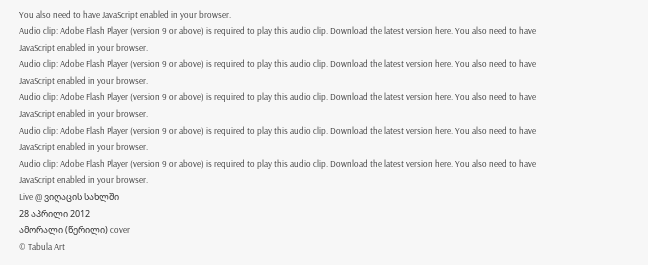You also need to have JavaScript enabled in your browser.
Audio clip: Adobe Flash Player (version 9 or above) is required to play this audio clip. Download the latest version here. You also need to have JavaScript enabled in your browser.
Audio clip: Adobe Flash Player (version 9 or above) is required to play this audio clip. Download the latest version here. You also need to have JavaScript enabled in your browser.
Audio clip: Adobe Flash Player (version 9 or above) is required to play this audio clip. Download the latest version here. You also need to have JavaScript enabled in your browser.
Audio clip: Adobe Flash Player (version 9 or above) is required to play this audio clip. Download the latest version here. You also need to have JavaScript enabled in your browser.
Audio clip: Adobe Flash Player (version 9 or above) is required to play this audio clip. Download the latest version here. You also need to have JavaScript enabled in your browser.
Live @ ვიღაცის სახლში
28 აპრილი 2012
ამორალი (წერილი) cover
© Tabula Art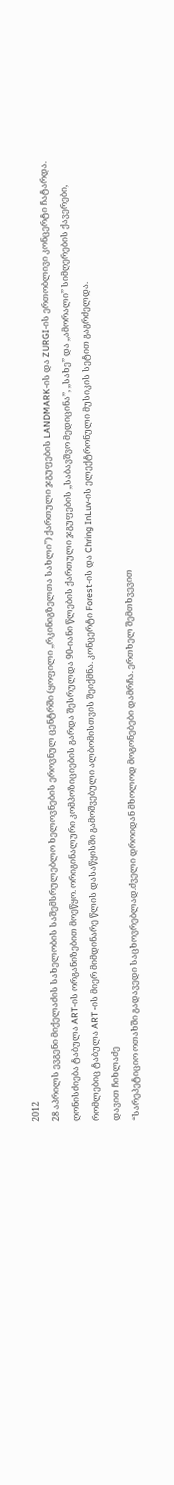2012
28 აპრილს ევგენი მიქელაძის სახელობის საშემსრულებლო ხელოვნების ეროვნულ ცენტრში (ყოფილი ,,რკინიგზელთა სახლი’’) ქართული ჯგუფების LANDMARK-ის და ZURGI-ის ერთობლივი კონცერტი ჩატარდა. ღონისძიება ტაბულა ART-ის ორგანიზებით მოეწყო. ორიგინალური კომპოზიციების გარდა შესრულდა 90-იანი წლების ქართული ჯგუფების ,,საბავშვო მედიცინა’’, ,,სახე’’ და ,,ამორალი’’ სიმღერების ქავერები, რომლებიც ტაბულა ART -ის მიერ მიმდინარე წლის დასაწყისში გამოშვებული ალბომისთვის შეიქმნა. კონცერტი Forest-ის და Chring InLuv-ის ელექტრონული მუსიკის სეტით გაგრძელდა.
დავით ჩიხლაძე
“სარეპეტიციო ოთახში გადავედი საცხოვრებლად.ძველი დროიდან მხოლოდ მოგონებები დამრჩა. ერთხელ შემთხვევით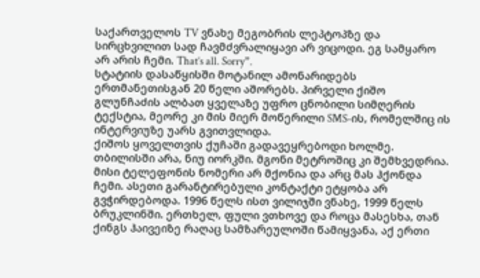საქართველოს TV ვნახე მეგობრის ლეპტოპზე და სირცხვილით სად ჩავმძვრალიყავი არ ვიცოდი. ეგ სამყარო არ არის ჩემი. That’s all. Sorry”.
სტატიის დასაწყისში მოტანილ ამონარიდებს ერთმანეთისგან 20 წელი აშორებს. პირველი ქიშო გლუნჩაძის ალბათ ყველაზე უფრო ცნობილი სიმღერის ტექსტია, მეორე კი მის მიერ მოწერილი SMS-ის, რომელშიც ის ინტერვიუზე უარს გვითვლიდა.
ქიშოს ყოველთვის ქუჩაში გადავეყრებოდი ხოლმე. თბილისში არა, ნიუ იორკში. მგონი მეტროშიც კი შემხვედრია. მისი ტელეფონის ნომერი არ მქონია და არც მას ჰქონდა ჩემი. ასეთი გარანტირებული კონტაქტი ეტყობა არ გვჭირდებოდა. 1996 წელს ისთ ვილიჯში ვნახე, 1999 წელს ბრუკლინში. ერთხელ, ფული ვთხოვე და როცა მასესხა, თან ქინგს ჰაივეიზე რაღაც სამზარეულოში წამიყვანა, აქ ერთი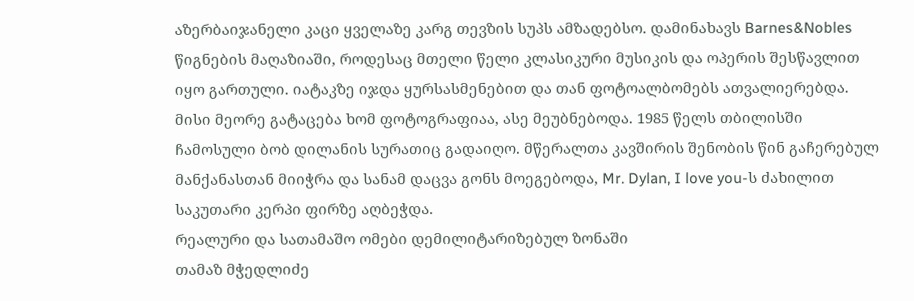აზერბაიჯანელი კაცი ყველაზე კარგ თევზის სუპს ამზადებსო. დამინახავს Barnes&Nobles წიგნების მაღაზიაში, როდესაც მთელი წელი კლასიკური მუსიკის და ოპერის შესწავლით იყო გართული. იატაკზე იჯდა ყურსასმენებით და თან ფოტოალბომებს ათვალიერებდა. მისი მეორე გატაცება ხომ ფოტოგრაფიაა, ასე მეუბნებოდა. 1985 წელს თბილისში ჩამოსული ბობ დილანის სურათიც გადაიღო. მწერალთა კავშირის შენობის წინ გაჩერებულ მანქანასთან მიიჭრა და სანამ დაცვა გონს მოეგებოდა, Mr. Dylan, I love you-ს ძახილით საკუთარი კერპი ფირზე აღბეჭდა.
რეალური და სათამაშო ომები დემილიტარიზებულ ზონაში
თამაზ მჭედლიძე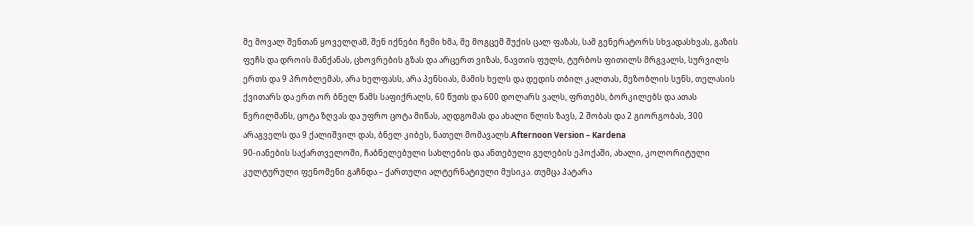მე მოვალ შენთან ყოველღამ, შენ იქნები ჩემი ხმა, მე მოგცემ შუქის ცალ ფაზას, სამ გენერატორს სხვადასხვას, გაზის ფეჩს და დროის მანქანას, ცხოვრების გზას და არცერთ ვიზას, ნავთის ფულს, ტურბოს ფითილს მრგვალს, სურვილს ერთს და 9 პრობლემას, არა ხელფასს, არა პენსიას, მამის ხელს და დედის თბილ კალთას, მეზობლის სუნს, თელასის ქვითარს და ერთ ორ ბნელ წამს საფიქრალს, 60 წუთს და 600 დოლარს ვალს, ფრთებს, ბორკილებს და ათას წვრილმანს, ცოტა ზღვას და უფრო ცოტა მიწას, აღდგომას და ახალი წლის ზავს, 2 შობას და 2 გიორგობას, 300 არაგველს და 9 ქალიშვილ დას, ბნელ კიბეს, ნათელ მომავალს.Afternoon Version – Kardena
90-იანების საქართველოში, ჩაბნელებული სახლების და ანთებული გულების ეპოქაში, ახალი, კოლორიტული კულტურული ფენომენი გაჩნდა – ქართული ალტერნატიული მუსიკა. თუმცა პატარა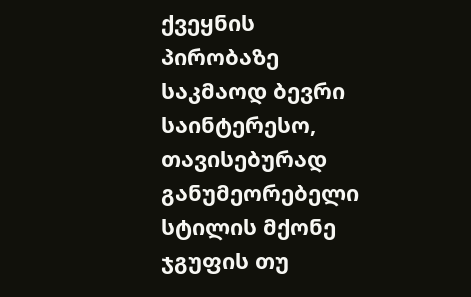ქვეყნის პირობაზე საკმაოდ ბევრი საინტერესო, თავისებურად განუმეორებელი სტილის მქონე ჯგუფის თუ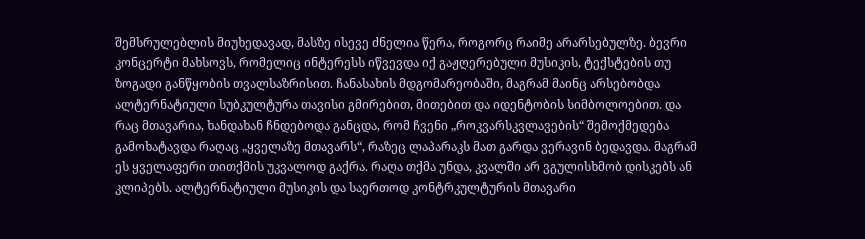შემსრულებლის მიუხედავად, მასზე ისევე ძნელია წერა, როგორც რაიმე არარსებულზე. ბევრი კონცერტი მახსოვს, რომელიც ინტერესს იწვევდა იქ გაჟღერებული მუსიკის, ტექსტების თუ ზოგადი განწყობის თვალსაზრისით. ჩანასახის მდგომარეობაში, მაგრამ მაინც არსებობდა ალტერნატიული სუბკულტურა თავისი გმირებით, მითებით და იდენტობის სიმბოლოებით. და რაც მთავარია, ხანდახან ჩნდებოდა განცდა, რომ ჩვენი „როკვარსკვლავების“ შემოქმედება გამოხატავდა რაღაც „ყველაზე მთავარს“, რაზეც ლაპარაკს მათ გარდა ვერავინ ბედავდა. მაგრამ ეს ყველაფერი თითქმის უკვალოდ გაქრა. რაღა თქმა უნდა, კვალში არ ვგულისხმობ დისკებს ან კლიპებს. ალტერნატიული მუსიკის და საერთოდ კონტრკულტურის მთავარი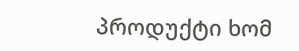პროდუქტი ხომ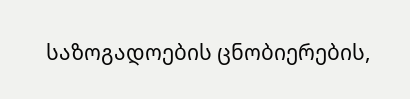საზოგადოების ცნობიერების,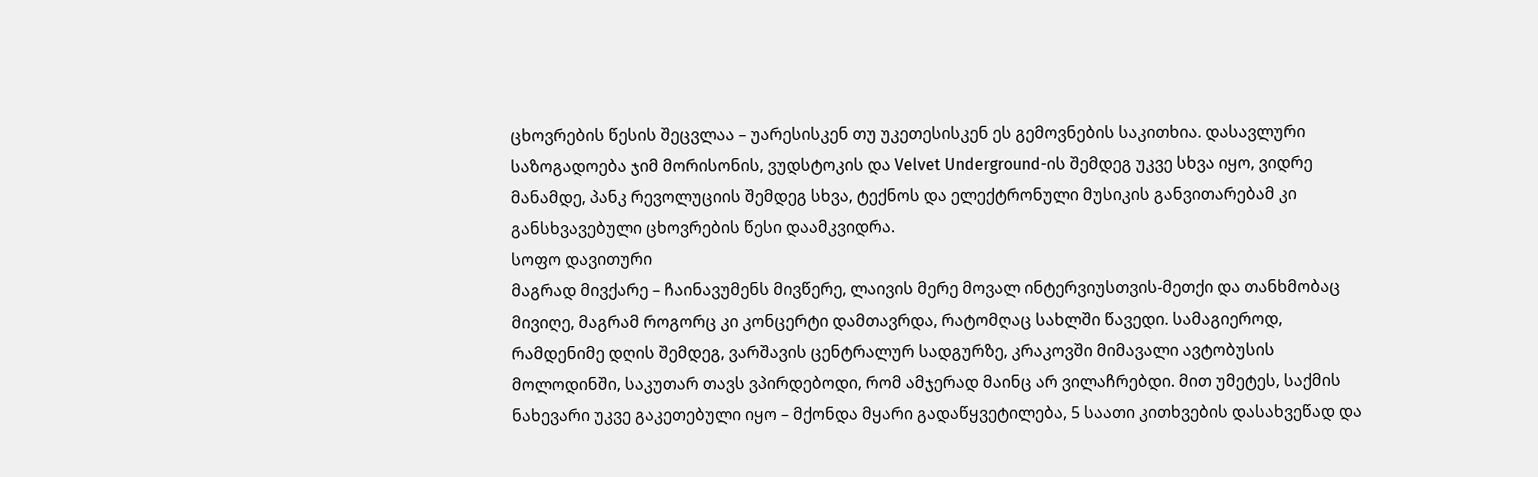ცხოვრების წესის შეცვლაა – უარესისკენ თუ უკეთესისკენ ეს გემოვნების საკითხია. დასავლური საზოგადოება ჯიმ მორისონის, ვუდსტოკის და Velvet Underground-ის შემდეგ უკვე სხვა იყო, ვიდრე მანამდე, პანკ რევოლუციის შემდეგ სხვა, ტექნოს და ელექტრონული მუსიკის განვითარებამ კი განსხვავებული ცხოვრების წესი დაამკვიდრა.
სოფო დავითური
მაგრად მივქარე – ჩაინავუმენს მივწერე, ლაივის მერე მოვალ ინტერვიუსთვის-მეთქი და თანხმობაც მივიღე, მაგრამ როგორც კი კონცერტი დამთავრდა, რატომღაც სახლში წავედი. სამაგიეროდ, რამდენიმე დღის შემდეგ, ვარშავის ცენტრალურ სადგურზე, კრაკოვში მიმავალი ავტობუსის მოლოდინში, საკუთარ თავს ვპირდებოდი, რომ ამჯერად მაინც არ ვილაჩრებდი. მით უმეტეს, საქმის ნახევარი უკვე გაკეთებული იყო – მქონდა მყარი გადაწყვეტილება, 5 საათი კითხვების დასახვეწად და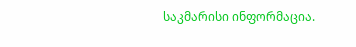საკმარისი ინფორმაცია.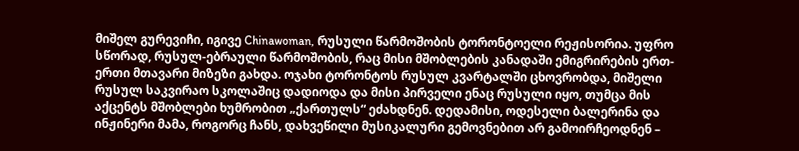მიშელ გურევიჩი, იგივე Chinawoman, რუსული წარმოშობის ტორონტოელი რეჟისორია. უფრო სწორად, რუსულ-ებრაული წარმოშობის, რაც მისი მშობლების კანადაში ემიგრირების ერთ-ერთი მთავარი მიზეზი გახდა. ოჯახი ტორონტოს რუსულ კვარტალში ცხოვრობდა, მიშელი რუსულ საკვირაო სკოლაშიც დადიოდა და მისი პირველი ენაც რუსული იყო, თუმცა მის აქცენტს მშობლები ხუმრობით „ქართულს“ ეძახდნენ. დედამისი, ოდესელი ბალერინა და ინჟინერი მამა, როგორც ჩანს, დახვეწილი მუსიკალური გემოვნებით არ გამოირჩეოდნენ –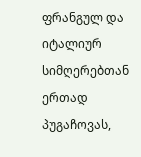ფრანგულ და იტალიურ სიმღერებთან ერთად პუგაჩოვას,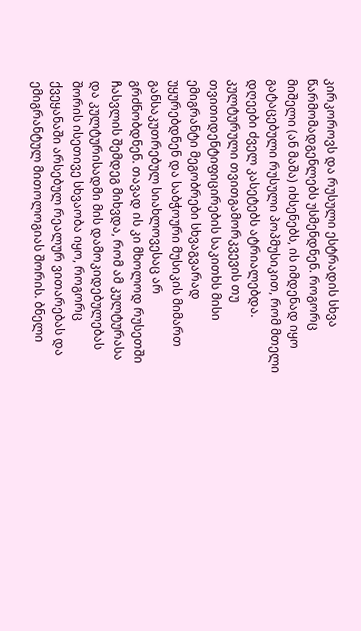კირკოროვს და რუსული ესტრადის სხვა წარმომადგენლებს უსმენდნენ. როგორც მიშელი (ან მაშა) იხსენებს, ის იმდენად იყო გატაცებული რუსული პოპმუსიკით, რომ მთელი დღეები ძველ კასეტებს ატრიალებდა. კულტურული თვითგამორკვევის თუ თვითიდენტიფიცირების საკითხს მისი ემიგრანტი მეგობრები სხვაგვარად უყურებდნენ და საბჭოური მუსიკის მიმართ განსაკუთრებულ სიახლოვესაც არ გრძნობდნენ. თავად ის კი მხოლოდ რუსეთში ჩასვლის შემდეგ მიხვდა, რომ ამ კულტურასა და კულტურისადმი მის დამოკიდებულებას შორის ისეთივე სხვაობა იყო, როგორც ქვეყანაში არსებულ რეალურ ვითარებას და ემიგრანტულ მითოლოგიას შორის. ბნელი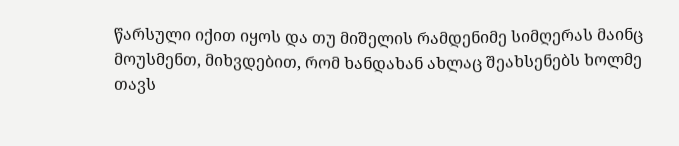წარსული იქით იყოს და თუ მიშელის რამდენიმე სიმღერას მაინც მოუსმენთ, მიხვდებით, რომ ხანდახან ახლაც შეახსენებს ხოლმე თავს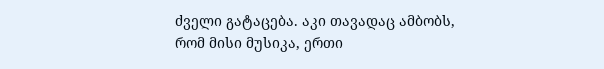ძველი გატაცება. აკი თავადაც ამბობს, რომ მისი მუსიკა, ერთი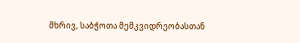მხრივ, საბჭოთა მემკვიდრეობასთან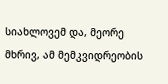სიახლოვემ და, მეორე მხრივ, ამ მემკვიდრეობის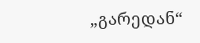„გარედან“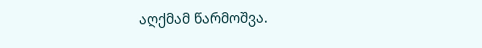აღქმამ წარმოშვა.